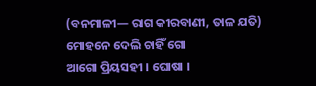(ବନମାଳୀ— ରାଗ କୀରବାଣୀ, ତାଳ ଯତି)
ମୋହନେ ଦେଲି ଚାହିଁ ଗୋ
ଆଗୋ ପ୍ରିୟସହୀ । ଘୋଷା ।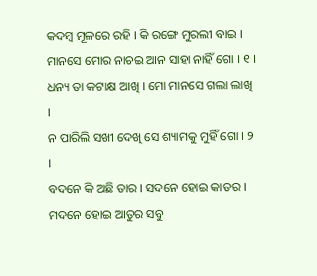କଦମ୍ବ ମୂଳରେ ରହି । କି ରଙ୍ଗେ ମୁରଲୀ ବାଇ ।
ମାନସେ ମୋର ନାଚଇ ଆନ ସାହା ନାହିଁ ଗୋ । ୧ ।
ଧନ୍ୟ ତା କଟାକ୍ଷ ଆଖି । ମୋ ମାନସେ ଗଲା ଲାଖି ।
ନ ପାରିଲି ସଖୀ ଦେଖି ସେ ଶ୍ୟାମକୁ ମୁହିଁ ଗୋ । ୨ ।
ବଦନେ କି ଅଛି ତାର । ସଦନେ ହୋଇ କାତର ।
ମଦନେ ହୋଇ ଆତୁର ସବୁ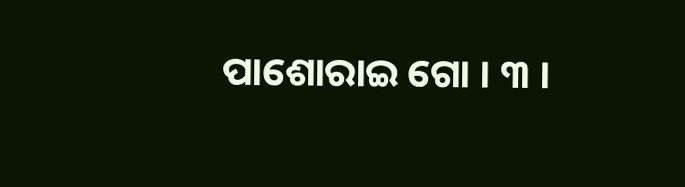ପାଶୋରାଇ ଗୋ । ୩ ।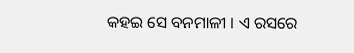କହଇ ସେ ବନମାଳୀ । ଏ ରସରେ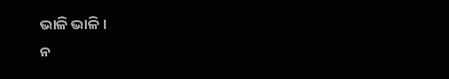ଭାଳି ଭାଳି ।
ନ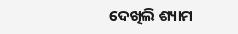ଦେଖିଲି ଶ୍ୟାମ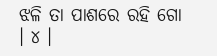ଝଳି ତା ପାଶରେ ରହି ଗୋ । ୪ ।